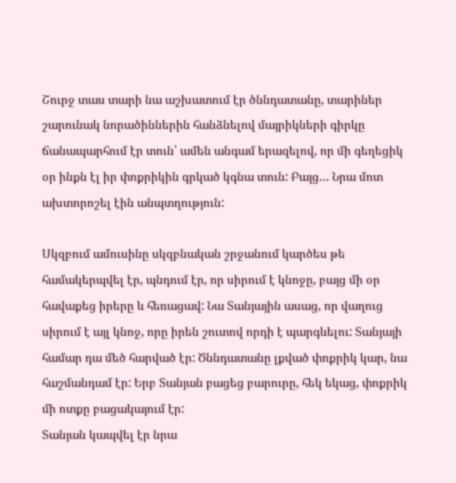Շուրջ տաս տարի նա աշխատում էր ծննդատանը, տարիներ շարունակ նորածիններին հանձնելով մայրիկների գիրկը ճանապարհում էր տուն՝ ամեն անգամ երազելով, որ մի գեղեցիկ օր ինքն էլ իր փոքրիկին գրկած կգնա տուն: Բայց… Նրա մոտ ախտորոշել էին անպտղություն:

Սկզբում ամուսինը սկզբնական շրջանում կարծես թե համակերպվել էր, պնդում էր, որ սիրում է կնոջը, բայց մի օր հավաքեց իրերը և հեռացավ: Նա Տանյային ասաց, որ վաղուց սիրում է այլ կնոջ, որը իրեն շուտով որդի է պարգևելու: Տանյայի համար դա մեծ հարված էր: Ծննդատանը լքված փոքրիկ կար, նա հաշմանդամ էր: Երբ Տանյան բացեց բարուրը, հեկ եկաց, փոքրիկ մի ոտքը բացակայում էր:
Տանյան կապվել էր նրա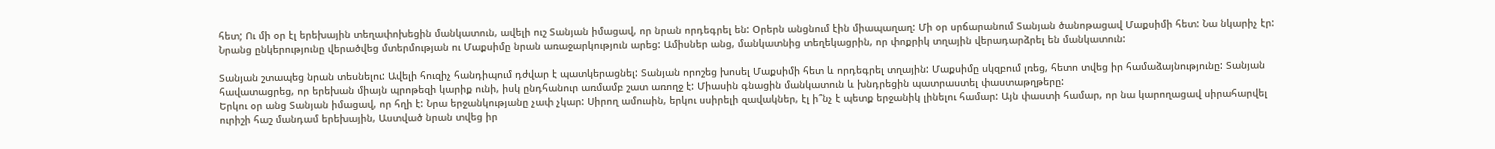հետ; Ու մի օր էլ երեխային տեղափոխեցին մանկատուն, ավելի ուշ Տանյան իմացավ, որ նրան որդեգրել են: Օրերն անցնում էին միապաղաղ: Մի օր սրճարանում Տանյան ծանոթացավ Մաքսիմի հետ: Նա նկարիչ էր: Նրանց ընկերությունը վերածվեց մտերմության ու Մաքսիմը նրան առաջարկություն արեց: Ամիսներ անց, մանկատնից տեղեկացրին, որ փոքրիկ տղային վերադարձրել են մանկատուն:

Տանյան շտապեց նրան տեսնելու: Ավելի հուզիչ հանդիպում դժվար է պատկերացնել: Տանյան որոշեց խոսել Մաքսիմի հետ և որդեգրել տղային: Մաքսիմը սկզբում լռեց, հետո տվեց իր համաձայնությունը: Տանյան հավատացրեց, որ երեխան միայն պրոթեզի կարիք ունի, իսկ ընդհանուր առմամբ շատ առողջ է: Միասին գնացին մանկատուն և խնդրեցին պատրաստել փաստաթղթերը:
Երկու օր անց Տանյան իմացավ, որ հղի է: Նրա երջանկությանը չափ չկար: Սիրող ամուսին, երկու սսիրելի զավակներ, էլ ի՞նչ է պետք երջանիկ լինելու համար: Այն փաստի համար, որ նա կարողացավ սիրահարվել ուրիշի հաշ մանդամ երեխային, Աստված նրան տվեց իր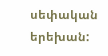սեփական երեխան: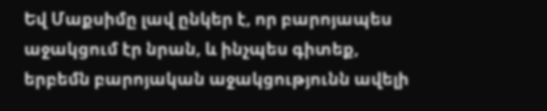Եվ Մաքսիմը լավ ընկեր է, որ բարոյապես աջակցում էր նրան, և ինչպես գիտեք, երբեմն բարոյական աջակցությունն ավելի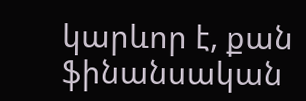կարևոր է, քան ֆինանսական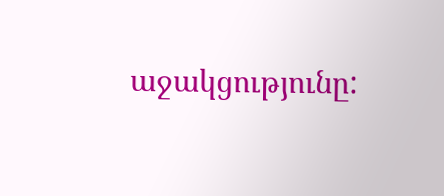աջակցությունը: